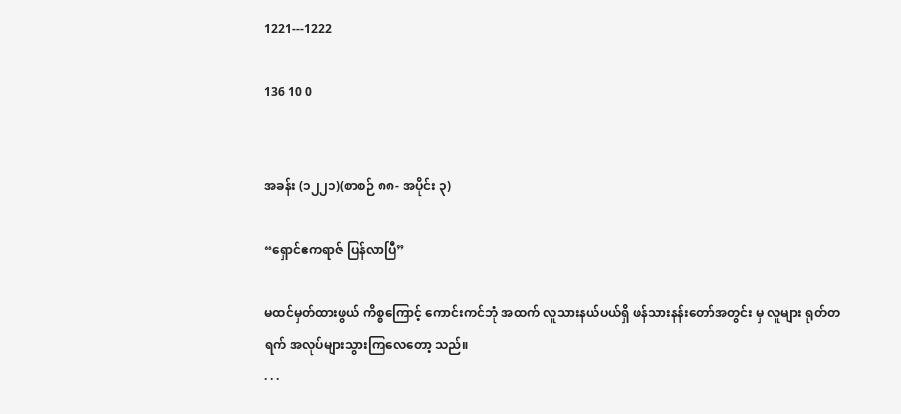1221---1222

136 10 0


အခန်း (၁၂၂၁)(စာစဉ် ၈၈- အပိုင်း ၃)

“ရှောင်ဧကရာဇ် ပြန်လာပြီ”

မထင်မှတ်ထားဖွယ် ကိစ္စကြောင့် ကောင်းကင်ဘုံ အထက် လူသားနယ်ပယ်ရှိ ဖန်သားနန်းတော်အတွင်း မှ လူများ ရုတ်တရက် အလုပ်များသွားကြလေတော့ သည်။
. . .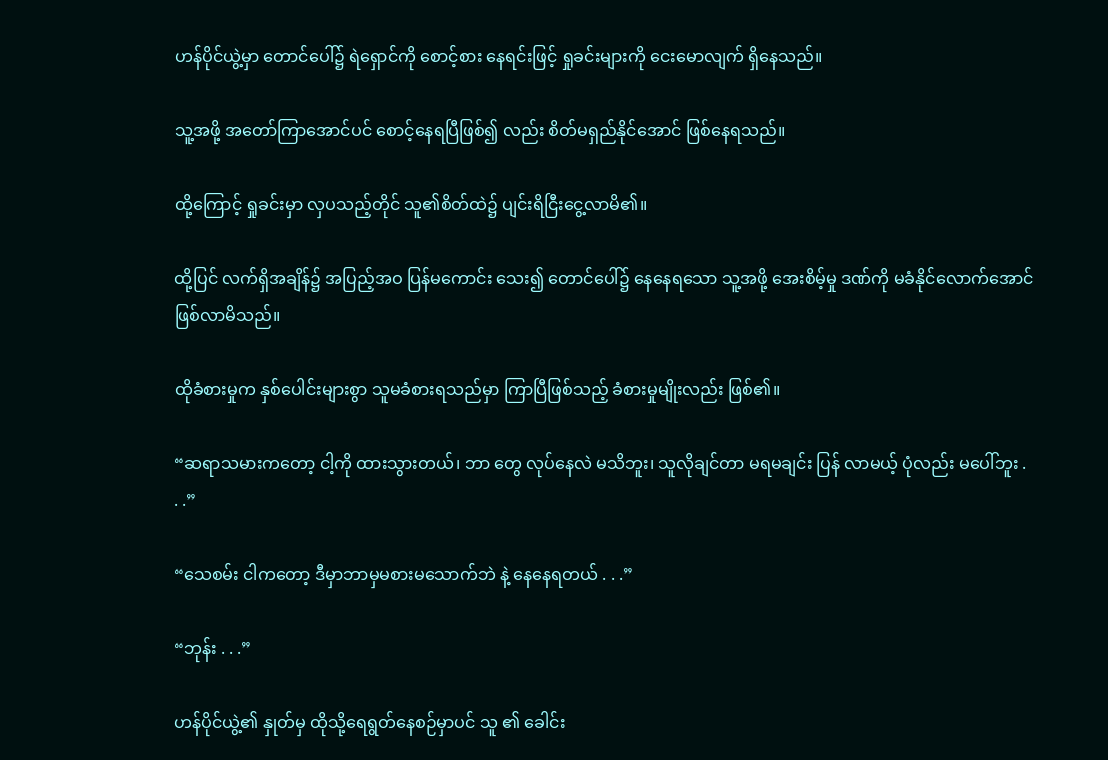ဟန်ပိုင်ယွဲ့မှာ တောင်ပေါ်၌ ရဲရှောင်ကို စောင့်စား နေရင်းဖြင့် ရှုခင်းများကို ငေးမောလျက် ရှိနေသည်။

သူ့အဖို့ အတော်ကြာအောင်ပင် စောင့်နေရပြီဖြစ်၍ လည်း စိတ်မရှည်နိုင်အောင် ဖြစ်နေရသည်။

ထို့ကြောင့် ရှုခင်းမှာ လှပသည့်တိုင် သူ၏စိတ်ထဲ၌ ပျင်းရိငြီးငွေ့လာမိ၏။

ထို့ပြင် လက်ရှိအချိန်၌ အပြည့်အဝ ပြန်မကောင်း သေး၍ တောင်ပေါ်၌ နေနေရသော သူ့အဖို့ အေးစိမ့်မှု ဒဏ်ကို မခံနိုင်လောက်အောင် ဖြစ်လာမိသည်။

ထိုခံစားမှုက နှစ်ပေါင်းများစွာ သူမခံစားရသည်မှာ ကြာပြီဖြစ်သည့် ခံစားမှုမျိုးလည်း ဖြစ်၏။

“ဆရာသမားကတော့ ငါ့ကို ထားသွားတယ်၊ ဘာ တွေ လုပ်နေလဲ မသိဘူး၊ သူလိုချင်တာ မရမချင်း ပြန် လာမယ့် ပုံလည်း မပေါ်ဘူး . . .”

“သေစမ်း ငါကတော့ ဒီမှာဘာမှမစားမသောက်ဘဲ နဲ့ နေနေရတယ် . . .”

“ဘုန်း . . .”

ဟန်ပိုင်ယွဲ့၏ နှုတ်မှ ထိုသို့ရေရွတ်နေစဉ်မှာပင် သူ ၏ ခေါင်း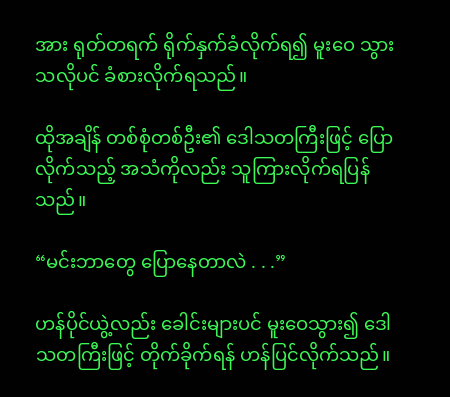အား ရုတ်တရက် ရိုက်နှက်ခံလိုက်ရ၍ မူးဝေ သွားသလိုပင် ခံစားလိုက်ရသည်။

ထိုအချိန် တစ်စုံတစ်ဦး၏ ဒေါသတကြီးဖြင့် ပြော လိုက်သည့် အသံကိုလည်း သူကြားလိုက်ရပြန်သည်။

“မင်းဘာတွေ ပြောနေတာလဲ . . .”

ဟန်ပိုင်ယွဲ့လည်း ခေါင်းများပင် မူးဝေသွား၍ ဒေါ သတကြီးဖြင့် တိုက်ခိုက်ရန် ဟန်ပြင်လိုက်သည်။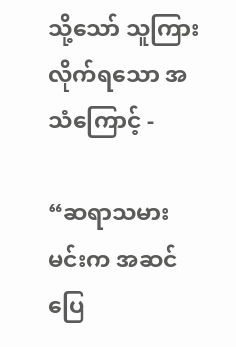သို့သော် သူကြားလိုက်ရသော အသံကြောင့် -

“ဆရာသမား မင်းက အဆင်ပြေ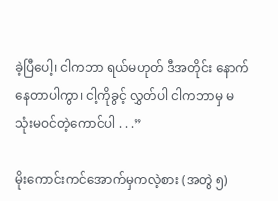ခဲ့ပြီပေါ့၊ ငါကဘာ ရယ်မဟုတ် ဒီအတိုင်း နောက်နေတာပါကွာ၊ ငါ့ကိုခွင့် လွှတ်ပါ ငါကဘာမှ မသုံးမဝင်တဲ့ကောင်ပါ . . .”

မိုးကောင်းကင်အောက်မှကလဲ့စား (အတွဲ ၅)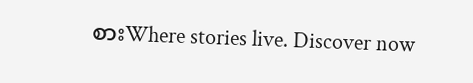စားWhere stories live. Discover now